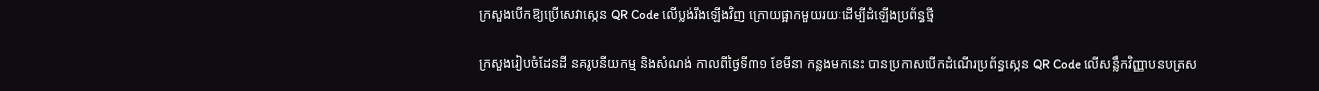ក្រសួងបើកឱ្យប្រើសេវាស្កេន QR Code លើប្លង់រឹងឡើងវិញ ក្រោយផ្អាកមួយរយៈដើម្បីដំឡើងប្រព័ន្ធថ្មី

ក្រសួងរៀបចំដែនដី នគរូបនីយកម្ម និងសំណង់ កាលពីថ្ងៃទី៣១ ខែមីនា កន្លងមកនេះ បានប្រកាសបើកដំណើរប្រព័ន្ធស្កេន QR Code លើសន្លឹកវិញ្ញាបនបត្រស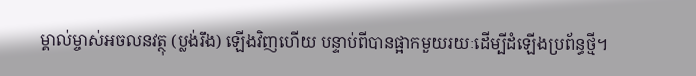ម្គាល់ម្ចាស់អចលនវត្ថុ (ប្លង់រឹង) ឡើងវិញហើយ បន្ទាប់ពីបានផ្អាកមួយរយៈដើម្បីដំឡើងប្រព័ន្ធថ្មី។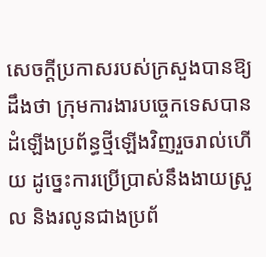សេចក្ដីប្រកាសរបស់ក្រសួងបានឱ្យដឹងថា ក្រុមការងារបច្ចេកទេសបានដំឡើងប្រព័ន្ធថ្មីឡើងវិញរួចរាល់ហើយ ដូច្នេះការប្រើប្រាស់នឹងងាយស្រួល និងរលូនជាងប្រព័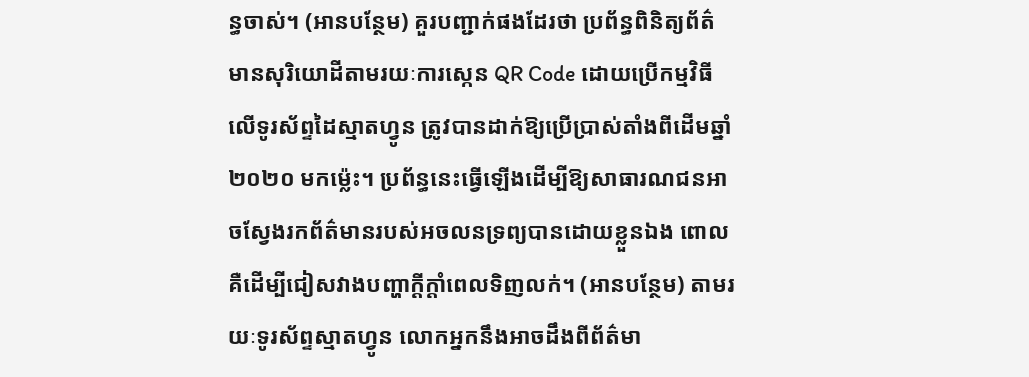ន្ធចាស់។ (អានបន្ថែម) គួរបញ្ជាក់ផងដែរថា ប្រព័ន្ធពិនិត្យព័ត៌មានសុរិយោដីតាមរយៈការស្កេន QR Code ដោយប្រើកម្មវិធីលើទូរស័ព្ទដៃស្មាតហ្វូន ត្រូវបានដាក់ឱ្យប្រើប្រាស់តាំងពីដើមឆ្នាំ ២០២០ មកម្ល៉េះ។ ប្រព័ន្ធនេះធ្វើឡើងដើម្បីឱ្យសាធារណជនអាចស្វែងរកព័ត៌មានរបស់អចលនទ្រព្យបានដោយខ្លួនឯង ពោលគឺដើម្បីជៀសវាងបញ្ហាក្ដីក្ដាំពេលទិញលក់។ (អានបន្ថែម) តាមរយៈទូរស័ព្ទស្មាតហ្វូន លោកអ្នកនឹងអាចដឹងពីព័ត៌មា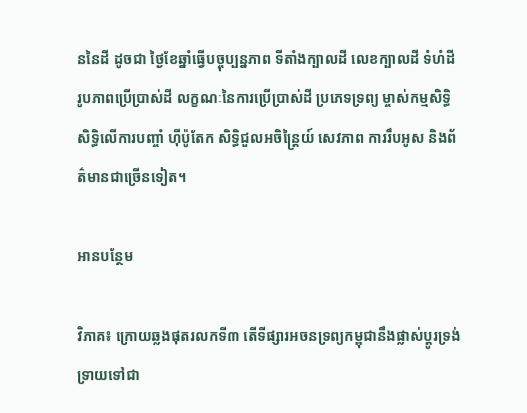ននៃដី ដូចជា ថ្ងៃខែឆ្នាំធ្វើបច្ចុប្បន្នភាព ទីតាំងក្បាលដី លេខក្បាលដី ទំហំដី រូបភាពប្រើប្រាស់ដី លក្ខណៈនៃការប្រើប្រាស់ដី ប្រភេទទ្រព្យ ម្ចាស់កម្មសិទ្ធិ សិទ្ធិលើការបញ្ចាំ ហ៊ីប៉ូតែក សិទ្ធិជួលអចិន្រ្តៃយ៍ សេវភាព ការរឹបអូស និងព័ត៌មានជាច្រើនទៀត។

អានបន្ថែម

វិភាគ៖ ក្រោយឆ្លងផុតរលកទី៣ តើទីផ្សារអចនទ្រព្យកម្ពុជានឹងផ្លាស់ប្ដូរទ្រង់ទ្រាយទៅជា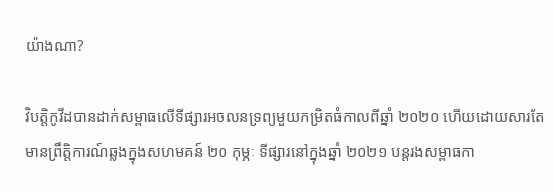យ៉ាងណា?

វិបត្តិកូវីដបានដាក់សម្ពាធលើទីផ្សារអចលនទ្រព្យមួយកម្រិតធំកាលពីឆ្នាំ ២០២០ ហើយដោយសារតែមានព្រឹត្ដិការណ៍ឆ្លងក្នុងសហមគន៍ ២០ កុម្ភៈ ទីផ្សារនៅក្នុងឆ្នាំ ២០២១ បន្តរងសម្ពាធកា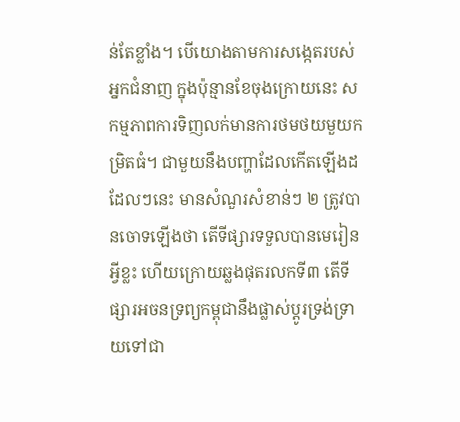ន់តែខ្លាំង។ បើយោងតាមការសង្កេតរបស់អ្នកជំនាញ ក្នុងប៉ុន្មានខែចុងក្រោយនេះ សកម្មភាពការទិញលក់មានការថមថយមួយកម្រិតធំ។ ជាមួយនឹងបញ្ហាដែលកើតឡើងដដែលៗនេះ មានសំណួរសំខាន់ៗ ២ ត្រូវបានចោទឡើងថា តើទីផ្សារទទួលបានមេរៀនអ្វីខ្លះ ហើយក្រោយឆ្លងផុតរលកទី៣ តើទីផ្សារអចនទ្រព្យកម្ពុជានឹងផ្លាស់ប្ដូរទ្រង់ទ្រាយទៅជា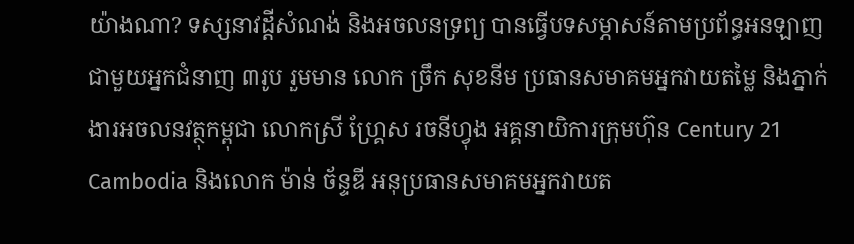យ៉ាងណា? ទស្សនាវដ្ដីសំណង់ និងអចលនទ្រព្យ បានធ្វើបទសម្ភាសន៍តាមប្រព័ន្ធអនឡាញជាមួយអ្នកជំនាញ ៣រូប រួមមាន លោក ច្រឹក សុខនីម ប្រធានសមាគមអ្នកវាយតម្លៃ និងភ្នាក់ងារអចលនវត្ថុកម្ពុជា លោកស្រី ហ្គ្រែស រចនីហ្វុង អគ្គនាយិការក្រុមហ៊ុន Century 21 Cambodia និងលោក ម៉ាន់ ច័ន្ទឌី អនុប្រធានសមាគមអ្នកវាយត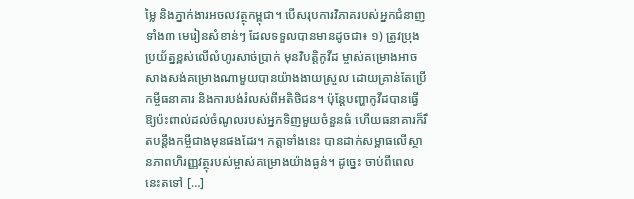ម្លៃ និងភ្នាក់ងារអចលវត្ថុកម្ពុជា។ បើសរុបការវិភាគរបស់អ្នកជំនាញទាំង៣ មេរៀនសំខាន់ៗ ដែលទទួលបានមានដូចជា៖ ១) ត្រូវប្រុងប្រយ័ត្នខ្ពស់លើលំហូរសាច់ប្រាក់ មុនវិបត្តិកូវីដ ម្ចាស់គម្រោងអាចសាងសង់គម្រោងណាមួយបានយ៉ាងងាយស្រួល ដោយគ្រាន់តែប្រើកម្ចីធនាគារ និងការបង់រំលស់ពីអតិថិជន។ ប៉ុន្តែបញ្ហាកូវីដបានធ្វើឱ្យប៉ះពាល់ដល់ចំណូលរបស់អ្នកទិញមួយចំនួនធំ ហើយធនាគារក៏រឹតបន្ដឹងកម្ចីជាងមុនផងដែរ។ កត្តាទាំងនេះ បានដាក់សម្ពាធលើស្ថានភាពហិរញ្ញវត្ថុរបស់ម្ចាស់គម្រោងយ៉ាងធ្ងន់។ ដូច្នេះ ចាប់ពីពេលនេះតទៅ […]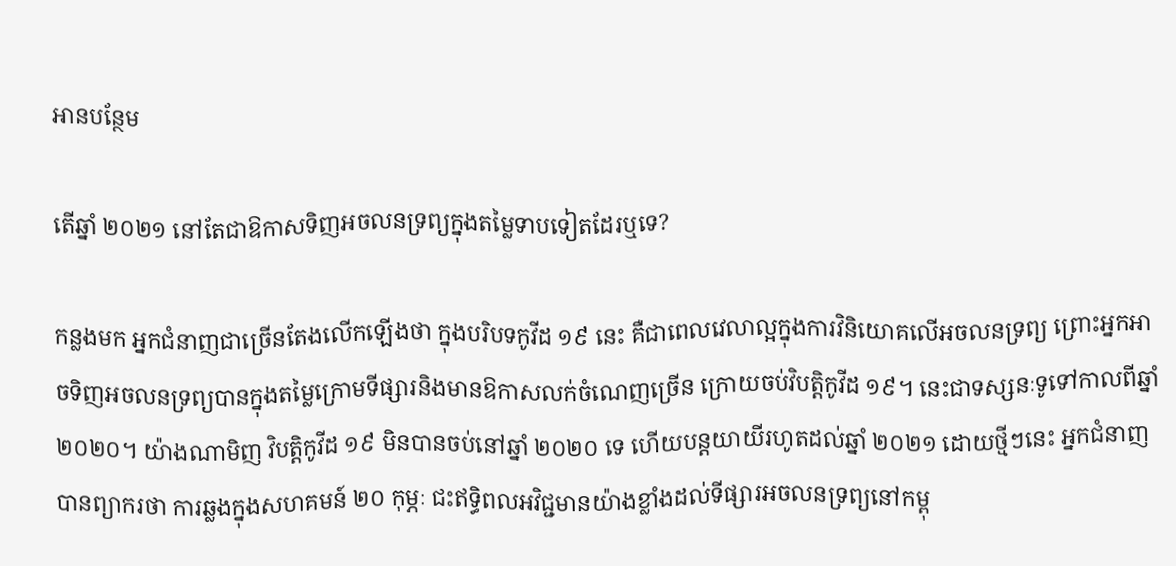អានបន្ថែម

តើឆ្នាំ ២០២១ នៅតែជាឱកាសទិញអចលនទ្រព្យក្នុងតម្លៃទាបទៀតដែរឬទេ?

កន្លងមក អ្នកជំនាញជាច្រើនតែងលើកឡើងថា ក្នុងបរិបទកូវីដ ១៩ នេះ គឺជាពេលវេលាល្អក្នុងការវិនិយោគលើអចលនទ្រព្យ ព្រោះអ្នកអាចទិញអចលនទ្រព្យបានក្នុងតម្លៃក្រោមទីផ្សារនិងមានឱកាសលក់ចំណេញច្រើន ក្រោយចប់វិបត្តិកូវីដ ១៩។ នេះជាទស្សនៈទូទៅកាលពីឆ្នាំ ២០២០។ យ៉ាងណាមិញ វិបត្តិកូវីដ ១៩ មិនបានចប់នៅឆ្នាំ ២០២០ ទេ ហើយបន្តយាយីរហូតដល់ឆ្នាំ ២០២១ ដោយថ្មីៗនេះ អ្នកជំនាញបានព្យាករថា ការឆ្លងក្នុងសហគមន៍ ២០ កុម្ភៈ ជះឥទ្ធិពលអវិជ្ជមានយ៉ាងខ្លាំងដល់ទីផ្សារអចលនទ្រព្យនៅកម្ពុ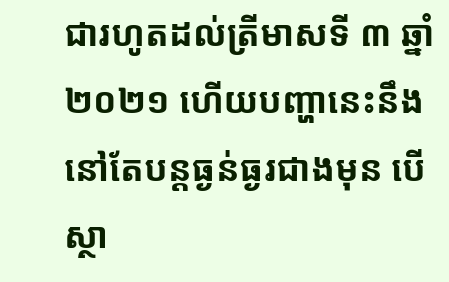ជារហូតដល់ត្រីមាសទី ៣ ឆ្នាំ ២០២១ ហើយបញ្ហានេះនឹងនៅតែបន្តធ្ងន់ធ្ងរជាងមុន បើស្ថា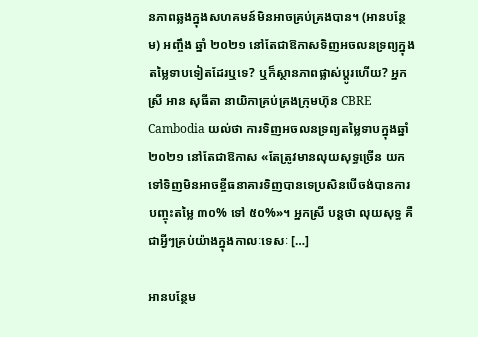នភាពឆ្លងក្នុងសហគមន៍មិនអាចគ្រប់គ្រងបាន។ (អានបន្ថែម) អញ្ចឹង ឆ្នាំ ២០២១ នៅតែជាឱកាសទិញអចលនទ្រព្យក្នុងតម្លៃទាបទៀតដែរឬទេ? ឬក៏ស្ថានភាពផ្លាស់ប្ដូរហើយ? អ្នកស្រី អាន សុធីតា នាយិកាគ្រប់គ្រងក្រុមហ៊ុន CBRE Cambodia យល់ថា ការទិញអចលនទ្រព្យតម្លៃទាបក្នុងឆ្នាំ ២០២១ នៅតែជាឱកាស «តែត្រូវមានលុយសុទ្ធច្រើន យកទៅទិញមិនអាចខ្ចីធនាគារទិញបានទេប្រសិនបើចង់បានការបញ្ចុះតម្លៃ ៣០% ទៅ ៥០%»។ អ្នកស្រី បន្តថា លុយសុទ្ធ គឺជាអ្វីៗគ្រប់យ៉ាងក្នុងកាលៈទេសៈ […]

អានបន្ថែម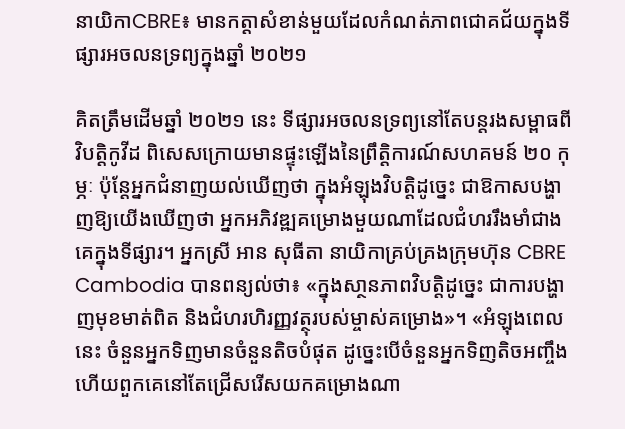នាយិកាCBRE៖ មានកត្តាសំខាន់មួយដែលកំណត់ភាពជោគជ័យក្នុងទីផ្សារអចលនទ្រព្យក្នុងឆ្នាំ ២០២១

គិតត្រឹមដើមឆ្នាំ ២០២១ នេះ ទីផ្សារអចលនទ្រព្យនៅតែបន្តរងសម្ពាធពីវិបត្តិកូវីដ ពិសេសក្រោយមានផ្ទុះឡើងនៃព្រឹត្តិការណ៍សហគមន៍ ២០ កុម្ភៈ ប៉ុន្តែអ្នកជំនាញយល់ឃើញថា ក្នុងអំឡុងវិបត្តិដូច្នេះ ជាឱកាសបង្ហាញឱ្យយើងឃើញថា អ្នកអភិវឌ្ឍគម្រោងមួយណាដែលជំហររឹងមាំជាងគេក្នុងទីផ្សារ។ អ្នកស្រី អាន សុធីតា នាយិកាគ្រប់គ្រងក្រុមហ៊ុន CBRE Cambodia បានពន្យល់ថា៖ «ក្នុងសា្ថនភាពវិបត្តិដូច្នេះ ជាការបង្ហាញមុខមាត់ពិត និងជំហរហិរញ្ញវត្ថុរបស់ម្ចាស់គម្រោង»។ «អំឡុងពេលនេះ ចំនួនអ្នកទិញមានចំនួនតិចបំផុត ដូច្នេះបើចំនួនអ្នកទិញតិចអញ្ចឹង ហើយពួកគេនៅតែជ្រើសរើសយកគម្រោងណា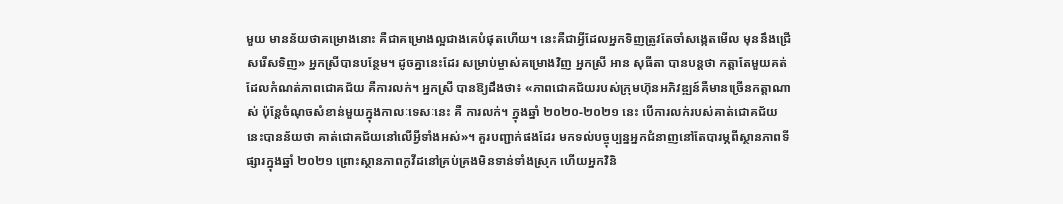មួយ មានន័យថាគម្រោងនោះ គឺជាគម្រោងល្អជាងគេបំផុតហើយ។ នេះគឺជាអ្វីដែលអ្នកទិញត្រូវតែចាំសង្កេតមើល មុននឹងជ្រើសរើសទិញ» អ្នកស្រីបានបន្ថែម។ ដូចគ្នានេះដែរ សម្រាប់ម្ចាស់គម្រោងវិញ អ្នកស្រី អាន សុធីតា បានបន្តថា កត្តាតែមួយគត់ដែលកំណត់ភាពជោគជ័យ គឺការលក់។ អ្នកស្រី បានឱ្យដឹងថា៖ «ភាពជោគជ័យរបស់ក្រុមហ៊ុនអភិវឌ្ឍន៍គឺមានច្រើនកត្តាណាស់ ប៉ុន្តែចំណុចសំខាន់មួយក្នុងកាលៈទេសៈនេះ គឺ ការលក់។ ក្នុងឆ្នាំ ២០២០-២០២១ នេះ បើការលក់របស់គាត់ជោគជ័យ នេះបានន័យថា គាត់ជោគជ័យនៅលើអ្វីទាំងអស់»។ គួរបញ្ជាក់ផងដែរ មកទល់បច្ចុប្បន្នអ្នកជំនាញនៅតែបារម្ភពីស្ថានភាពទីផ្សារក្នុងឆ្នាំ ២០២១ ព្រោះស្ថានភាពកូវីដនៅគ្រប់គ្រងមិនទាន់ទាំងស្រុក ហើយអ្នកវិនិ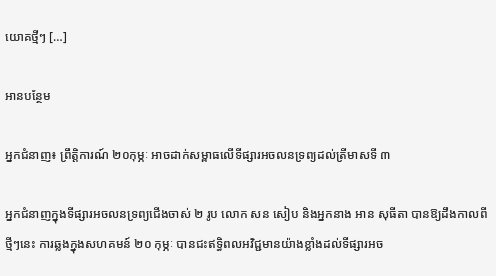យោគថ្មីៗ […]

អានបន្ថែម

អ្នកជំនាញ៖ ព្រឹត្ដិការណ៍ ២០កុម្ភៈ អាចដាក់សម្ពាធលើទីផ្សារអចលនទ្រព្យដល់ត្រីមាសទី ៣

អ្នកជំនាញក្នុងទីផ្សារអចលនទ្រព្យជើងចាស់ ២ រូប លោក សន សៀប និងអ្នកនាង អាន សុធីតា បានឱ្យដឹងកាលពីថ្មីៗនេះ ការឆ្លងក្នុងសហគមន៍ ២០ កុម្ភៈ បានជះឥទ្ធិពលអវិជ្ជមានយ៉ាងខ្លាំងដល់ទីផ្សារអច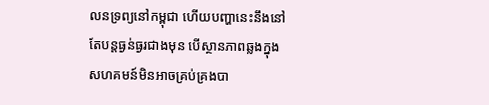លនទ្រព្យនៅកម្ពុជា ហើយបញ្ហានេះនឹងនៅតែបន្តធ្ងន់ធ្ងរជាងមុន បើស្ថានភាពឆ្លងក្នុងសហគមន៍មិនអាចគ្រប់គ្រងបា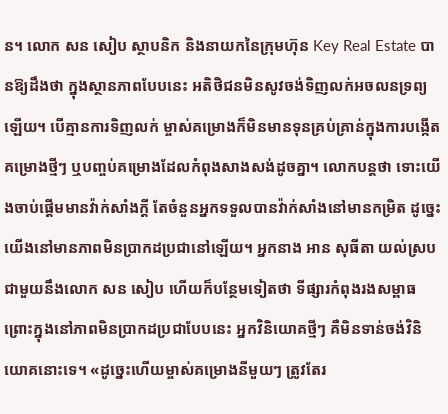ន។ លោក សន សៀប ស្ថាបនិក និងនាយកនៃក្រុមហ៊ុន Key Real Estate បានឱ្យដឹងថា ក្នុងស្ថានភាពបែបនេះ អតិថិជនមិនសូវចង់ទិញលក់អចលនទ្រព្យឡើយ។ បើគ្មានការទិញលក់ ម្ចាស់គម្រោងក៏មិនមានទុនគ្រប់គ្រាន់ក្នុងការបង្កើតគម្រោងថ្មីៗ ឬបញ្ចប់គម្រោងដែលកំពុងសាងសង់ដូចគ្នា។ លោកបន្តថា ទោះយើងចាប់ផ្ដើមមានវ៉ាក់សាំងក្ដី តែចំនួនអ្នកទទួលបានវ៉ាក់សាំងនៅមានកម្រិត ដូច្នេះយើងនៅមានភាពមិនប្រាកដប្រជានៅឡើយ។ អ្នកនាង អាន សុធីតា យល់ស្របជាមួយនឹងលោក សន សៀប ហើយក៏បន្ថែមទៀតថា ទីផ្សារកំពុងរងសម្ពាធ ព្រោះក្នុងនៅភាពមិនប្រាកដប្រជាបែបនេះ អ្នកវិនិយោគថ្មីៗ គឺមិនទាន់ចង់វិនិយោគនោះទេ។ «ដូច្នេះហើយម្ចាស់គម្រោងនីមួយៗ ត្រូវតែរ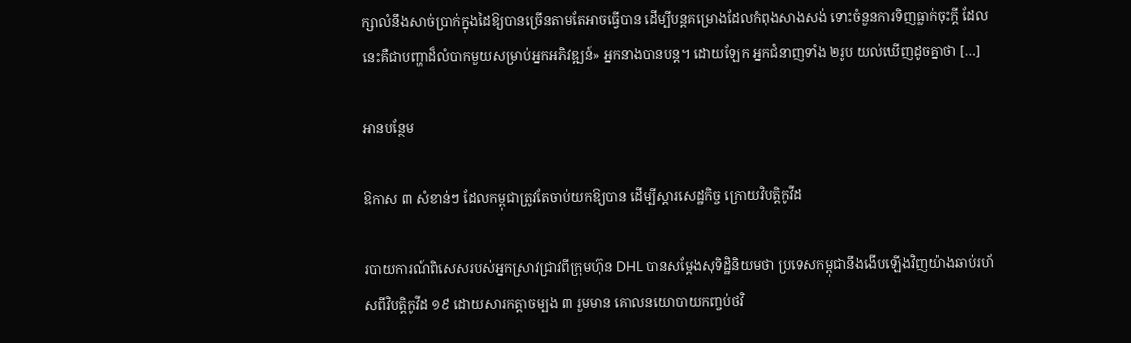ក្សាលំនឹងសាច់ប្រាក់ក្នុងដៃឱ្យបានច្រើនតាមតែអាចធ្វើបាន ដើម្បីបន្តគម្រោងដែលកំពុងសាងសង់ ទោះចំនួនការទិញធ្លាក់ចុះក្ដី ដែលនេះគឺជាបញ្ហាដ៏លំបាកមួយសម្រាប់អ្នកអភិវឌ្ឍន៍» អ្នកនាងបានបន្ត។ ដោយឡែក អ្នកជំនាញទាំង ២រូប យល់ឃើញដូចគ្នាថា […]

អានបន្ថែម

ឱកាស ៣ សំខាន់ៗ ដែលកម្ពុជាត្រូវតែចាប់យកឱ្យបាន ដើម្បីស្ដារសេដ្ឋកិច្ច ក្រោយវិបត្តិកូវីដ

របាយការណ៍ពិសេសរបស់អ្នកស្រាវជ្រាវពីក្រុមហ៊ុន DHL បានសម្តែងសុទិដ្ឋិនិយមថា ប្រទេសកម្ពុជានឹងងើបឡើងវិញយ៉ាងឆាប់រហ័សពីវិបត្តិកូវីដ ១៩ ដោយសារកត្តាចម្បង ៣ រួមមាន គោលនយោបាយកញ្ចប់ថវិ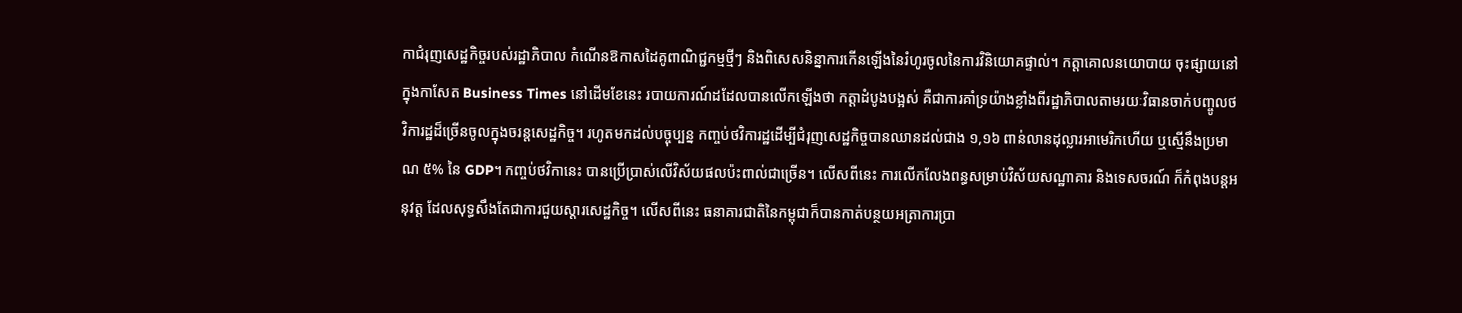កាជំរុញសេដ្ឋកិច្ចរបស់រដ្ឋាភិបាល កំណើនឱកាសដៃគូពាណិជ្ជកម្មថ្មីៗ និងពិសេសនិន្នាការកើនឡើងនៃរំហូរចូលនៃការវិនិយោគផ្ទាល់។ កត្តាគោលនយោបាយ ចុះផ្សាយនៅក្នុងកាសែត Business Times នៅដើមខែនេះ របាយការណ៍ដដែលបានលើកឡើងថា កត្តាដំបូងបង្អស់ គឺជាការគាំទ្រយ៉ាងខ្លាំងពីរដ្ឋាភិបាលតាមរយៈវិធានចាក់បញ្ចូលថវិការដ្ឋដ៏ច្រើនចូលក្នុងចរន្តសេដ្ឋកិច្ច។ រហូតមកដល់បច្ចុប្បន្ន កញ្ចប់ថវិការដ្ឋដើម្បីជំរុញសេដ្ឋកិច្ចបានឈានដល់ជាង ១,១៦ ពាន់លានដុល្លារអាមេរិកហើយ ឬស្មើនឹងប្រមាណ ៥% នៃ GDP។ កញ្ចប់ថវិកានេះ បានប្រើប្រាស់លើវិស័យផលប៉ះពាល់ជាច្រើន។ លើសពីនេះ ការលើកលែងពន្ធសម្រាប់វិស័យសណ្ឋាគារ និងទេសចរណ៍ ក៏កំពុងបន្តអនុវត្ត ដែលសុទ្ធសឹងតែជាការជួយស្ដារសេដ្ឋកិច្ច។ លើសពីនេះ ធនាគារជាតិនៃកម្ពុជាក៏បានកាត់បន្ថយអត្រាការប្រា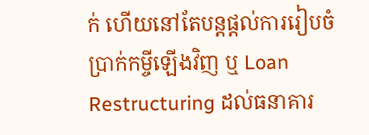ក់ ហើយនៅតែបន្តផ្តល់ការរៀបចំប្រាក់កម្ចីឡើងវិញ ឬ Loan Restructuring ដល់ធនាគារ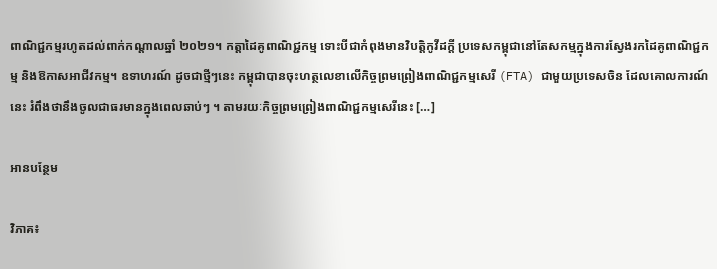ពាណិជ្ជកម្មរហូតដល់ពាក់កណ្តាលឆ្នាំ ២០២១។ កត្តាដៃគូពាណិជ្ជកម្ម ទោះបីជាកំពុងមានវិបត្តិកូវីដក្ដី ប្រទេសកម្ពុជានៅតែសកម្មក្នុងការស្វែងរកដៃគូពាណិជ្ជកម្ម និងឱកាសអាជីវកម្ម។ ឧទាហរណ៍ ដូចជាថ្មីៗនេះ កម្ពុជាបានចុះហត្ថលេខាលើកិច្ចព្រមព្រៀងពាណិជ្ជកម្មសេរី (FTA) ជាមួយប្រទេសចិន ដែលគោលការណ៍នេះ រំពឹងថានឹងចូលជាធរមានក្នុងពេលឆាប់ៗ ។ តាមរយៈកិច្ចព្រមព្រៀងពាណិជ្ជកម្មសេរីនេះ […]

អានបន្ថែម

វិភាគ៖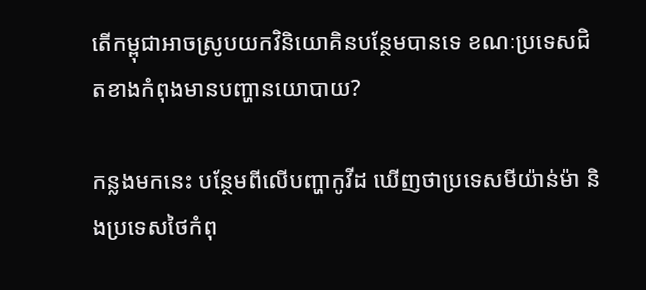តើកម្ពុជាអាចស្រូបយកវិនិយោគិនបន្ថែមបានទេ ខណៈប្រទេសជិតខាងកំពុងមានបញ្ហានយោបាយ?

កន្លងមកនេះ បន្ថែមពីលើបញ្ហាកូវីដ ឃើញថាប្រទេសមីយ៉ាន់ម៉ា និងប្រទេសថៃកំពុ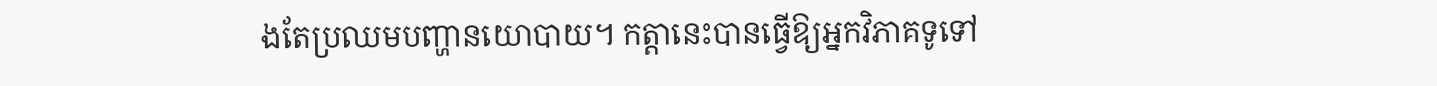ងតែប្រឈមបញ្ហានយោបាយ។ កត្តានេះបានធ្វើឱ្យអ្នកវិភាគទូទៅ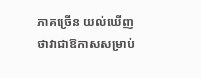ភាគច្រើន យល់ឃើញថាវាជាឱកាសសម្រាប់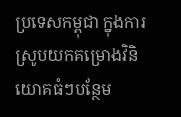ប្រទេសកម្ពុជា ក្នុងការស្រូបយកគម្រោងវិនិយោគធំៗបន្ថែម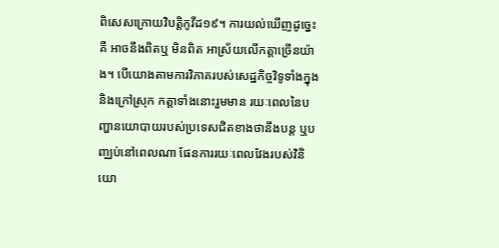ពិសេសក្រោយវិបត្តិកូវីដ១៩។ ការយល់ឃើញដូច្នេះគឺ អាចនឹងពិតឬ មិនពិត អាស្រ័យលើកត្តាច្រើនយ៉ាង។ បើយោងតាមការវិភាគរបស់សេដ្ឋកិច្ចវិទូទាំងក្នុង និងក្រៅស្រុក កត្តាទាំងនោះរួមមាន រយៈពេលនៃបញ្ហានយោបាយរបស់ប្រទេសជិតខាងថានឹងបន្ត ឬបញ្ឈប់នៅពេលណា ផែនការរយៈពេលវែងរបស់វិនិយោ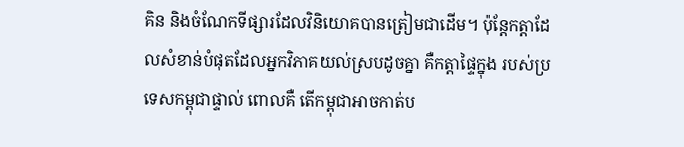គិន និងចំណែកទីផ្សារដែលវិនិយោគបានត្រៀមជាដើម។ ប៉ុន្តែកត្ដាដែលសំខាន់បំផុតដែលអ្នកវិភាគយល់ស្របដូចគ្នា គឺកត្តាផ្ទៃក្នុង របស់ប្រទេសកម្ពុជាផ្ទាល់ ពោលគឺ តើកម្ពុជាអាចកាត់ប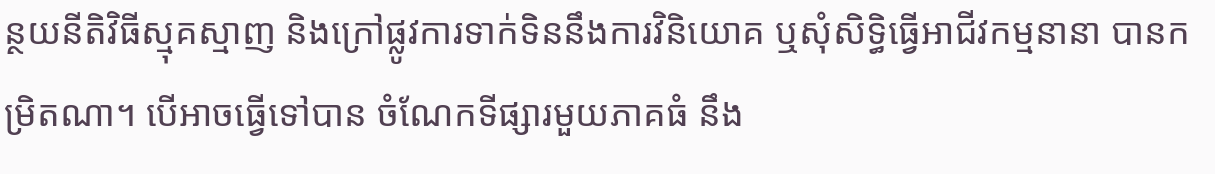ន្ថយនីតិវិធីស្មុគស្មាញ និងក្រៅផ្លូវការទាក់ទិននឹងការវិនិយោគ ឬសុំសិទ្ធិធ្វើអាជីវកម្មនានា បានកម្រិតណា។ បើអាចធ្វើទៅបាន ចំណែកទីផ្សារមួយភាគធំ នឹង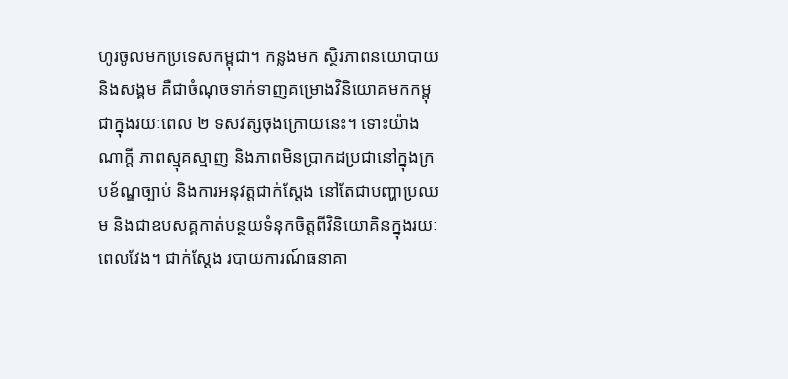ហូរចូលមកប្រទេសកម្ពុជា។ កន្លងមក ស្ថិរភាពនយោបាយ និងសង្គម គឺជាចំណុចទាក់ទាញគម្រោងវិនិយោគមកកម្ពុជាក្នុងរយៈពេល ២ ទសវត្សចុងក្រោយនេះ។ ទោះយ៉ាងណាក្ដី ភាពស្មុគស្មាញ និងភាពមិនប្រាកដប្រជានៅក្នុងក្របខ័ណ្ឌច្បាប់ និងការអនុវត្តជាក់ស្តែង នៅតែជាបញ្ហាប្រឈម និងជាឧបសគ្គកាត់បន្ថយទំនុកចិត្តពីវិនិយោគិនក្នុងរយៈពេលវែង។ ជាក់ស្ដែង របាយការណ៍ធនាគា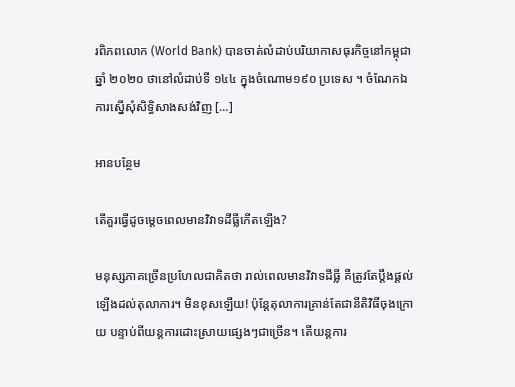រពិភពលោក (World Bank) បានចាត់លំដាប់បរិយាកាសធុរកិច្ចនៅកម្ពុជាឆ្នាំ ២០២០ ថានៅលំដាប់ទី ១៤៤ ក្នុងចំណោម១៩០ ប្រទេស ។ ចំណែកឯ ការស្នើសុំសិទ្ធិសាងសង់វិញ […]

អានបន្ថែម

តើគួរធ្វើដូចម្តេចពេលមានវិវាទដីធ្លីកើតឡើង?

មនុស្សភាគច្រើនប្រហែលជាគិតថា រាល់ពេលមានវិវាទដីធ្លី គឺត្រូវតែប្ដឹងផ្ដល់ឡើងដល់តុលាការ។ មិនខុសឡើយ! ប៉ុន្តែតុលាការគ្រាន់តែជានីតិវិធីចុងក្រោយ បន្ទាប់ពីយន្តការដោះស្រាយផ្សេងៗជាច្រើន។ តើយន្តការ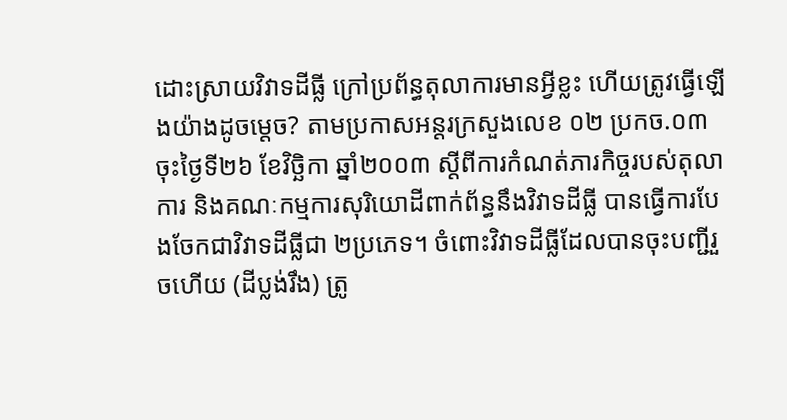ដោះស្រាយវិវាទដីធ្លី ក្រៅប្រព័ន្ធតុលាការមានអ្វីខ្លះ ហើយត្រូវធ្វើឡើងយ៉ាងដូចម្ដេច? តាមប្រកាសអន្តរក្រសួងលេខ ០២ ប្រកច.០៣ ចុះថ្ងៃទី២៦ ខែវិច្ឆិកា ឆ្នាំ២០០៣ ស្តីពីការកំណត់ភារកិច្ចរបស់តុលាការ និងគណៈកម្មការសុរិយោដីពាក់ព័ន្ធនឹងវិវាទដីធ្លី បានធ្វើការបែងចែកជាវិវាទដីធ្លីជា ២ប្រភេទ។ ចំពោះវិវាទដីធ្លីដែលបានចុះបញ្ជីរួចហើយ (ដីប្លង់រឹង) ត្រូ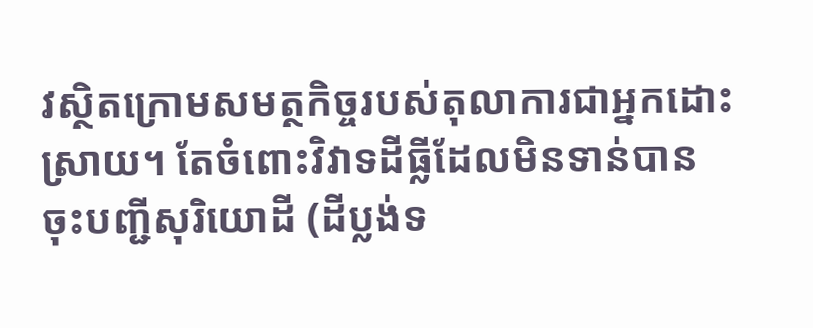វស្ថិតក្រោមសមត្ថកិច្ចរបស់តុលាការជាអ្នកដោះស្រាយ។ តែចំពោះវិវាទដីធ្លីដែលមិនទាន់បានចុះបញ្ជីសុរិយោដី (ដីប្លង់ទ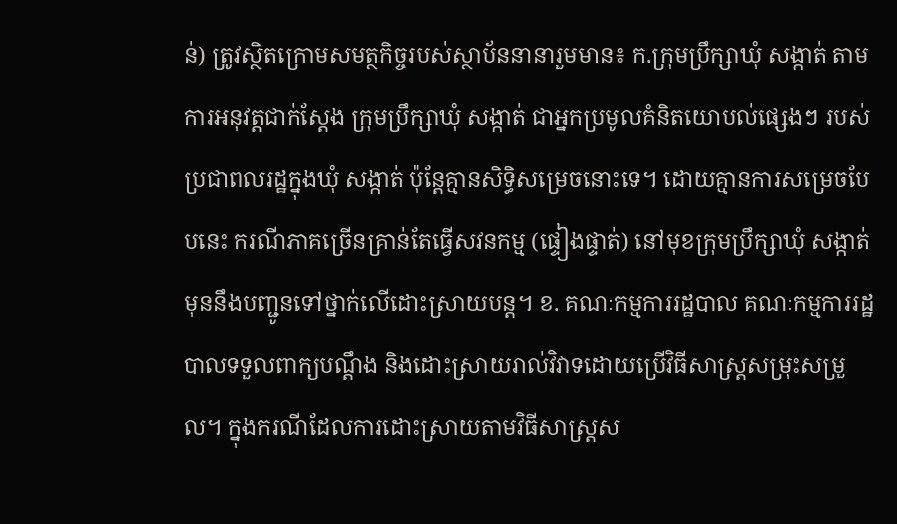ន់) ត្រូវស្ថិតក្រោមសមត្ថកិច្ចរបស់ស្ថាប័ននានារួមមាន៖ ក.ក្រុមប្រឹក្សាឃុំ សង្កាត់ តាមការអនុវត្តជាក់ស្តែង ក្រុមប្រឹក្សាឃុំ សង្កាត់ ជាអ្នកប្រមូលគំនិតយោបល់ផ្សេងៗ របស់ប្រជាពលរដ្ឋក្នុងឃុំ សង្កាត់ ប៉ុន្តែគ្មានសិទ្ធិសម្រេចនោះទេ។ ដោយគ្មានការសម្រេចបែបនេះ ករណីភាគច្រើនគ្រាន់តែធ្វើសវនកម្ម (ផ្ទៀងផ្ទាត់) នៅមុខក្រុមប្រឹក្សាឃុំ សង្កាត់ មុននឹងបញ្ជូនទៅថ្នាក់លើដោះស្រាយបន្ត។ ខ. គណៈកម្មការរដ្ឋបាល គណៈកម្មការរដ្ឋបាលទទួលពាក្យបណ្តឹង និងដោះស្រាយរាល់វិវាទដោយប្រើវិធីសាស្រ្តសម្រុះសម្រួល។ ក្នុងករណីដែលការដោះស្រាយតាមវិធីសាស្រ្តស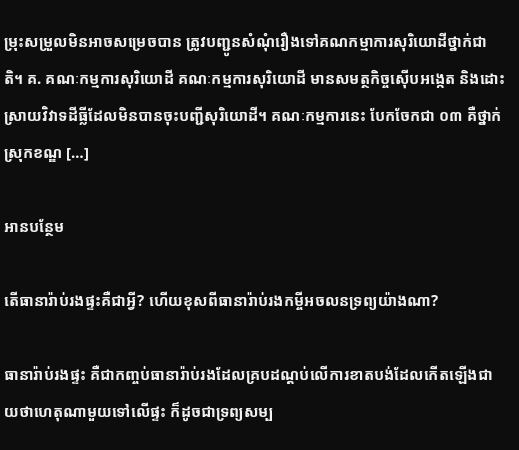ម្រុះសម្រួលមិនអាចសម្រេចបាន ត្រូវបញ្ជូនសំណុំរឿងទៅគណកម្មាការសុរិយោដីថ្នាក់ជាតិ។ គ. គណៈកម្មការសុរិយោដី គណៈកម្មការសុរិយោដី មានសមត្ថកិច្ចស៊ើបអង្កេត និងដោះស្រាយវិវាទដីធ្លីដែលមិនបានចុះបញ្ជីសុរិយោដី។ គណៈកម្មការនេះ បែកចែកជា ០៣ គឺថ្នាក់ស្រុកខណ្ឌ […]

អានបន្ថែម

តើធានារ៉ាប់រងផ្ទះគឺជាអ្វី? ហើយខុសពីធានារ៉ាប់រងកម្ចីអចលនទ្រព្យយ៉ាងណា?

ធានារ៉ាប់រងផ្ទះ គឺជាកញ្ចប់ធានារ៉ាប់រងដែលគ្របដណ្តប់លើការខាតបង់ដែលកើតឡើងជាយថាហេតុណាមួយទៅលើផ្ទះ ក៏ដូចជាទ្រព្យសម្ប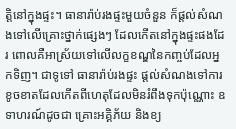ត្តិនៅក្នុងផ្ទះ។ ធានារ៉ាប់រងផ្ទះមួយចំនួន ក៏ផ្ដល់សំណងទៅលើគ្រោះថ្នាក់ផ្សេងៗ ដែលកើតនៅក្នុងផ្ទះផងដែរ ពោលគឺអាស្រ័យទៅលើលក្ខខណ្ឌនៃកញ្ចប់ដែលអ្នកទិញ។ ជាទូទៅ ធានារ៉ាប់រងផ្ទះ ផ្ដល់សំណងទៅការខូចខាតដែលកើតពីហេតុដែលមិនរំពឹងទុកប៉ុណ្ណោះ ឧទាហរណ៍ដូចជា គ្រោះអគ្គិភ័យ និងខ្យ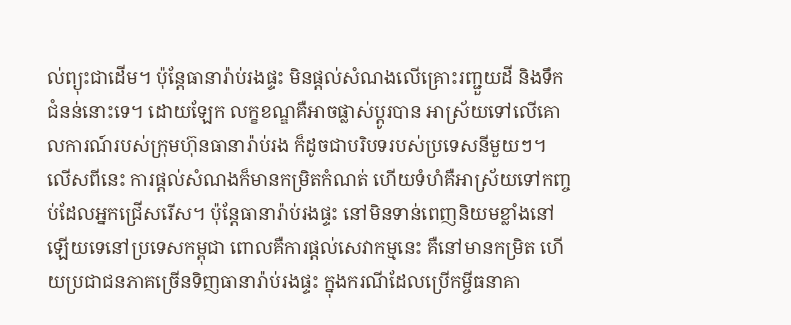ល់ព្យុះជាដើម។ ប៉ុន្តែធានារ៉ាប់រងផ្ទះ មិនផ្ដល់សំណងលើគ្រោះរញ្ជួយដី និងទឹកជំនន់នោះទេ។ ដោយឡែក លក្ខខណ្ឌគឺអាចផ្លាស់ប្ដូរបាន អាស្រ័យទៅលើគោលការណ៍របស់ក្រុមហ៊ុនធានារ៉ាប់រង ក៏ដូចជាបរិបទរបស់ប្រទេសនីមួយៗ។ លើសពីនេះ ការផ្ដល់សំណងក៏មានកម្រិតកំណត់ ហើយទំហំគឺអាស្រ័យទៅកញ្ចប់ដែលអ្នកជ្រើសរើស។ ប៉ុន្តែធានារ៉ាប់រងផ្ទះ នៅមិនទាន់ពេញនិយមខ្លាំងនៅឡើយទេនៅប្រទេសកម្ពុជា ពោលគឺការផ្ដល់សេវាកម្មនេះ គឺនៅមានកម្រិត ហើយប្រជាជនភាគច្រើនទិញធានារ៉ាប់រងផ្ទះ ក្នុងករណីដែលប្រើកម្ចីធនាគា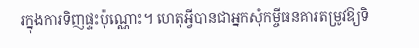រក្នុងការទិញផ្ទះប៉ុណ្ណោះ។ ហេតុអ្វីបានជាអ្នកសុំកម្ចីធនគារតម្រូវឱ្យទិ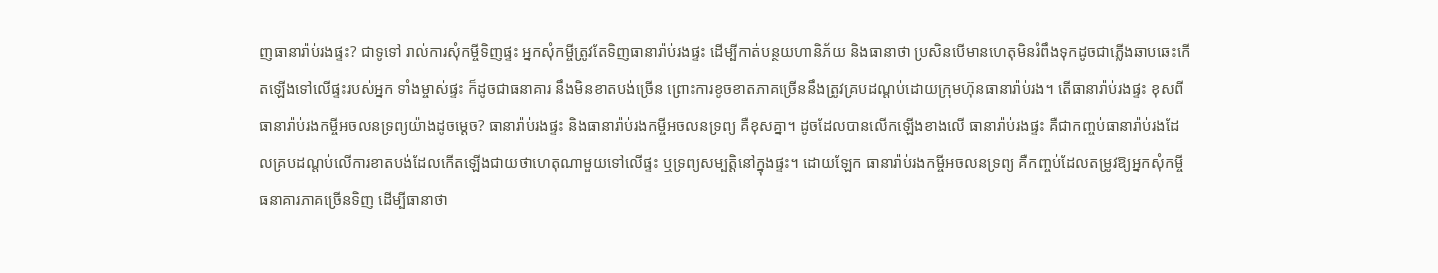ញធានារ៉ាប់រងផ្ទះ? ជាទូទៅ រាល់ការសុំកម្ចីទិញផ្ទះ អ្នកសុំកម្ចីត្រូវតែទិញធានារ៉ាប់រងផ្ទះ ដើម្បីកាត់បន្ថយហានិភ័យ និងធានាថា ប្រសិនបើមានហេតុមិនរំពឹងទុកដូចជាភ្លើងឆាបឆេះកើតឡើងទៅលើផ្ទះរបស់អ្នក ទាំងម្ចាស់ផ្ទះ ក៏ដូចជាធនាគារ នឹងមិនខាតបង់ច្រើន ព្រោះការខូចខាតភាគច្រើននឹងត្រូវគ្របដណ្តប់ដោយក្រុមហ៊ុនធានារ៉ាប់រង។ តើធានារ៉ាប់រងផ្ទះ ខុសពីធានារ៉ាប់រងកម្ចីអចលនទ្រព្យយ៉ាងដូចម្ដេច? ធានារ៉ាប់រងផ្ទះ និងធានារ៉ាប់រងកម្ចីអចលនទ្រព្យ គឺខុសគ្នា។ ដូចដែលបានលើកឡើងខាងលើ ធានារ៉ាប់រងផ្ទះ គឺជាកញ្ចប់ធានារ៉ាប់រងដែលគ្របដណ្តប់លើការខាតបង់ដែលកើតឡើងជាយថាហេតុណាមួយទៅលើផ្ទះ ឬទ្រព្យសម្បត្តិនៅក្នុងផ្ទះ។ ដោយឡែក ធានារ៉ាប់រងកម្ចីអចលនទ្រព្យ គឺកញ្ចប់ដែលតម្រូវឱ្យអ្នកសុំកម្ចីធនាគារភាគច្រើនទិញ ដើម្បីធានាថា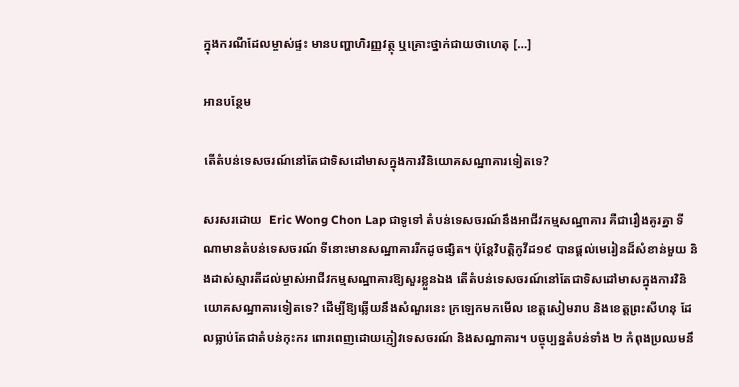ក្នុងករណីដែលម្ចាស់ផ្ទះ មានបញ្ហាហិរញ្ញវត្ថុ ឬគ្រោះថ្នាក់ជាយថាហេតុ […]

អានបន្ថែម

តើតំបន់ទេសចរណ៍នៅតែជាទិសដៅមាសក្នុងការវិនិយោគសណ្ឋាគារទៀតទេ?

សរសរដោយ  Eric Wong Chon Lap ជាទូទៅ តំបន់ទេសចរណ៍នឹងអាជីវកម្មសណ្ឋាគារ គឺជារឿងគូរគ្នា ទីណាមានតំបន់ទេសចរណ៍ ទីនោះមានសណ្ឋាគាររីកដូចផ្សិត។ ប៉ុន្តែវិបត្តិកូវីដ១៩ បានផ្ដល់មេរៀនដ៏សំខាន់មួយ និងដាស់ស្មារតីដល់ម្ចាស់អាជីវកម្មសណ្ឋាគារឱ្យសួរខ្លួនឯង តើតំបន់ទេសចរណ៍នៅតែជាទិសដៅមាសក្នុងការវិនិយោគសណ្ឋាគារទៀតទេ? ដើម្បីឱ្យឆ្លើយនឹងសំណួរនេះ ក្រឡេកមកមើល ខេត្តសៀមរាប និងខេត្តព្រះសីហនុ ដែលធ្លាប់តែជាតំបន់កុះករ ពោរពេញដោយភ្ញៀវទេសចរណ៍ និងសណ្ឋាគារ។ បច្ចុប្បន្នតំបន់ទាំង ២ កំពុងប្រឈមនឹ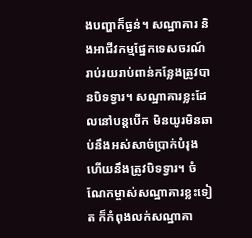ងបញ្ហាក៏ធ្ងន់។ សណ្ឋាគារ និងអាជីវកម្មផ្នែកទេសចរណ៍រាប់រយរាប់ពាន់កន្លែងត្រូវបានបិទទ្វារ។ សណ្ឋាគារខ្លះដែលនៅបន្តបើក មិនយូរមិនឆាប់នឹងអស់សាច់ប្រាក់បំរុង ហើយនឹងត្រូវបិទទ្វារ។ ចំណែកម្ចាស់សណ្ឋាគារខ្លះទៀត ក៏កំពុងលក់សណ្ឋាគា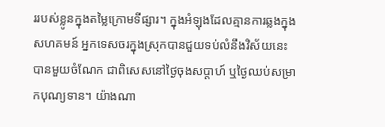ររបស់ខ្លូនក្នុងតម្លៃក្រោមទីផ្សារ។ ក្នុងអំឡុងដែលគ្មានការឆ្លងក្នុងសហគមន៍ អ្នកទេសចរក្នុងស្រុកបានជួយទប់លំនឹងវិស័យនេះ បានមួយចំណែក ជាពិសេសនៅថ្ងៃចុងសប្តាហ៍ ឬថ្ងៃឈប់សម្រាកបុណ្យទាន។ យ៉ាងណា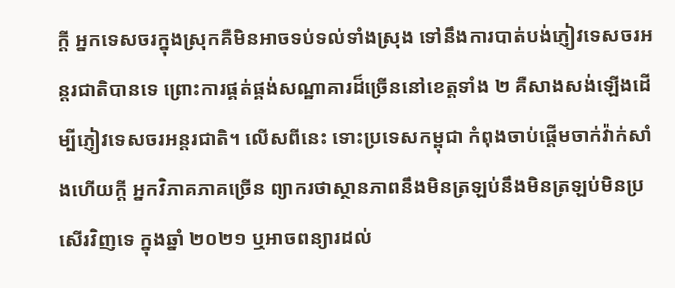ក្ដី អ្នកទេសចរក្នុងស្រុកគឺមិនអាចទប់ទល់ទាំងស្រុង ទៅនឹងការបាត់បង់ភ្ញៀវទេសចរអន្តរជាតិបានទេ ព្រោះការផ្គត់ផ្គង់សណ្ឋាគារដ៏ច្រើននៅខេត្តទាំង ២ គឺសាងសង់ឡើងដើម្បីភ្ញៀវទេសចរអន្តរជាតិ។ លើសពីនេះ ទោះប្រទេសកម្ពុជា កំពុងចាប់ផ្ដើមចាក់វ៉ាក់សាំងហើយក្ដី អ្នកវិភាគភាគច្រើន ព្យាករថាស្ថានភាពនឹងមិនត្រឡប់នឹងមិនត្រឡប់មិនប្រសើរវិញទេ ក្នុងឆ្នាំ ២០២១ ឬអាចពន្យារដល់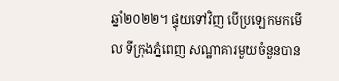ឆ្នាំ២០២២។ ផ្ទុយទៅវិញ បើប្រឡេកមកមើល ទីក្រុងភ្នំពេញ សណ្ឋាគារមួយចំនួនបាន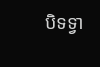បិទទ្វា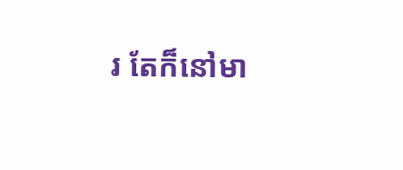រ តែក៏នៅមា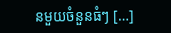នមួយចំនួនធំៗ […]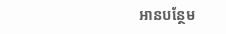អានបន្ថែម